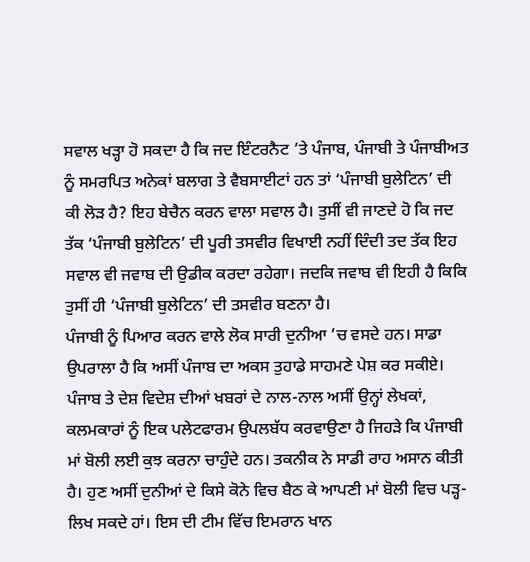ਸਵਾਲ ਖੜ੍ਹਾ ਹੋ ਸਕਦਾ ਹੈ ਕਿ ਜਦ ਇੰਟਰਨੈਟ ’ਤੇ ਪੰਜਾਬ, ਪੰਜਾਬੀ ਤੇ ਪੰਜਾਬੀਅਤ ਨੂੰ ਸਮਰਪਿਤ ਅਨੇਕਾਂ ਬਲਾਗ ਤੇ ਵੈਬਸਾਈਟਾਂ ਹਨ ਤਾਂ ‘ਪੰਜਾਬੀ ਬੁਲੇਟਿਨ’ ਦੀ ਕੀ ਲੋੜ ਹੈ? ਇਹ ਬੇਚੈਨ ਕਰਨ ਵਾਲਾ ਸਵਾਲ ਹੈ। ਤੁਸੀਂ ਵੀ ਜਾਣਦੇ ਹੋ ਕਿ ਜਦ ਤੱਕ ‘ਪੰਜਾਬੀ ਬੁਲੇਟਿਨ’ ਦੀ ਪੂਰੀ ਤਸਵੀਰ ਵਿਖਾਈ ਨਹੀਂ ਦਿੰਦੀ ਤਦ ਤੱਕ ਇਹ ਸਵਾਲ ਵੀ ਜਵਾਬ ਦੀ ਉਡੀਕ ਕਰਦਾ ਰਹੇਗਾ। ਜਦਕਿ ਜਵਾਬ ਵੀ ਇਹੀ ਹੈ ਕਿਕਿ ਤੁਸੀਂ ਹੀ ‘ਪੰਜਾਬੀ ਬੁਲੇਟਿਨ’ ਦੀ ਤਸਵੀਰ ਬਣਨਾ ਹੈ।
ਪੰਜਾਬੀ ਨੂੰ ਪਿਆਰ ਕਰਨ ਵਾਲੇ ਲੋਕ ਸਾਰੀ ਦੁਨੀਆ ’ਚ ਵਸਦੇ ਹਨ। ਸਾਡਾ ਉਪਰਾਲਾ ਹੈ ਕਿ ਅਸੀਂ ਪੰਜਾਬ ਦਾ ਅਕਸ ਤੁਹਾਡੇ ਸਾਹਮਣੇ ਪੇਸ਼ ਕਰ ਸਕੀਏ। ਪੰਜਾਬ ਤੇ ਦੇਸ਼ ਵਿਦੇਸ਼ ਦੀਆਂ ਖਬਰਾਂ ਦੇ ਨਾਲ-ਨਾਲ ਅਸੀਂ ਉਨ੍ਹਾਂ ਲੇਖਕਾਂ, ਕਲਮਕਾਰਾਂ ਨੂੰ ਇਕ ਪਲੇਟਫਾਰਮ ਉਪਲਬੱਧ ਕਰਵਾਉਣਾ ਹੈ ਜਿਹੜੇ ਕਿ ਪੰਜਾਬੀ ਮਾਂ ਬੋਲੀ ਲਈ ਕੁਝ ਕਰਨਾ ਚਾਹੁੰਦੇ ਹਨ। ਤਕਨੀਕ ਨੇ ਸਾਡੀ ਰਾਹ ਅਸਾਨ ਕੀਤੀ ਹੈ। ਹੁਣ ਅਸੀਂ ਦੁਨੀਆਂ ਦੇ ਕਿਸੇ ਕੋਨੇ ਵਿਚ ਬੈਠ ਕੇ ਆਪਣੀ ਮਾਂ ਬੋਲੀ ਵਿਚ ਪੜ੍ਹ-ਲਿਖ ਸਕਦੇ ਹਾਂ। ਇਸ ਦੀ ਟੀਮ ਵਿੱਚ ਇਮਰਾਨ ਖਾਨ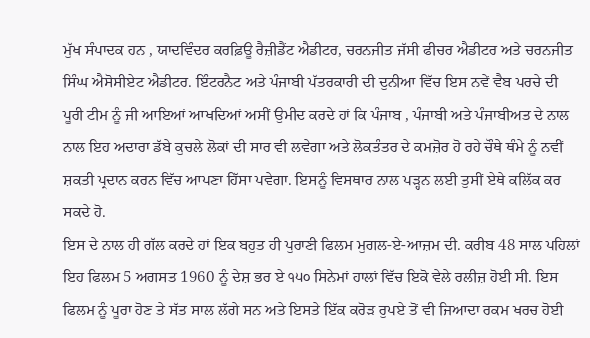ਮੁੱਖ ਸੰਪਾਦਕ ਹਨ , ਯਾਦਵਿੰਦਰ ਕਰਫ਼ਿਊ ਰੈਜ਼ੀਡੈਂਟ ਐਡੀਟਰ, ਚਰਨਜੀਤ ਜੱਸੀ ਫੀਚਰ ਐਡੀਟਰ ਅਤੇ ਚਰਨਜੀਤ ਸਿੰਘ ਐਸੋਸੀਏਟ ਐਡੀਟਰ. ਇੰਟਰਨੈਟ ਅਤੇ ਪੰਜਾਬੀ ਪੱਤਰਕਾਰੀ ਦੀ ਦੁਨੀਆ ਵਿੱਚ ਇਸ ਨਵੇਂ ਵੈਬ ਪਰਚੇ ਦੀ ਪੂਰੀ ਟੀਮ ਨੂੰ ਜੀ ਆਇਆਂ ਆਖਦਿਆਂ ਅਸੀਂ ਉਮੀਦ ਕਰਦੇ ਹਾਂ ਕਿ ਪੰਜਾਬ , ਪੰਜਾਬੀ ਅਤੇ ਪੰਜਾਬੀਅਤ ਦੇ ਨਾਲ ਨਾਲ ਇਹ ਅਦਾਰਾ ਡੱਬੇ ਕੁਚਲੇ ਲੋਕਾਂ ਦੀ ਸਾਰ ਵੀ ਲਵੇਗਾ ਅਤੇ ਲੋਕਤੰਤਰ ਦੇ ਕਮਜ਼ੋਰ ਹੋ ਰਹੇ ਚੌਥੇ ਥੰਮੇ ਨੂੰ ਨਵੀਂ ਸ਼ਕਤੀ ਪ੍ਰਦਾਨ ਕਰਨ ਵਿੱਚ ਆਪਣਾ ਹਿੱਸਾ ਪਵੇਗਾ. ਇਸਨੂੰ ਵਿਸਥਾਰ ਨਾਲ ਪੜ੍ਹਨ ਲਈ ਤੁਸੀਂ ਏਥੇ ਕਲਿੱਕ ਕਰ ਸਕਦੇ ਹੋ.
ਇਸ ਦੇ ਨਾਲ ਹੀ ਗੱਲ ਕਰਦੇ ਹਾਂ ਇਕ ਬਹੁਤ ਹੀ ਪੁਰਾਣੀ ਫਿਲਮ ਮੁਗਲ-ਏ-ਆਜ਼ਮ ਦੀ. ਕਰੀਬ 48 ਸਾਲ ਪਹਿਲਾਂ ਇਹ ਫਿਲਮ 5 ਅਗਸਤ 1960 ਨੂੰ ਦੇਸ਼ ਭਰ ਏ ੧੫੦ ਸਿਨੇਮਾਂ ਹਾਲਾਂ ਵਿੱਚ ਇਕੋ ਵੇਲੇ ਰਲੀਜ਼ ਹੋਈ ਸੀ. ਇਸ ਫਿਲਮ ਨੂੰ ਪੂਰਾ ਹੋਣ ਤੇ ਸੱਤ ਸਾਲ ਲੱਗੇ ਸਨ ਅਤੇ ਇਸਤੇ ਇੱਕ ਕਰੋੜ ਰੁਪਏ ਤੋਂ ਵੀ ਜਿਆਦਾ ਰਕਮ ਖਰਚ ਹੋਈ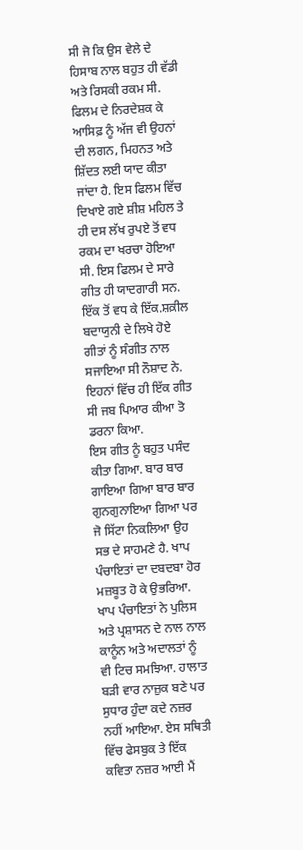ਸੀ ਜੋ ਕਿ ਉਸ ਵੇਲੇ ਦੇ ਹਿਸਾਬ ਨਾਲ ਬਹੁਤ ਹੀ ਵੱਡੀ ਅਤੇ ਰਿਸਕੀ ਰਕਮ ਸੀ. ਫਿਲਮ ਦੇ ਨਿਰਦੇਸ਼ਕ ਕੇ ਆਸਿਫ਼ ਨੂੰ ਅੱਜ ਵੀ ਉਹਨਾਂ ਦੀ ਲਗਨ, ਮਿਹਨਤ ਅਤੇ ਸ਼ਿੱਦਤ ਲਈ ਯਾਦ ਕੀਤਾ ਜਾਂਦਾ ਹੈ. ਇਸ ਫਿਲਮ ਵਿੱਚ ਦਿਖਾਏ ਗਏ ਸ਼ੀਸ਼ ਮਹਿਲ ਤੇ ਹੀ ਦਸ ਲੱਖ ਰੁਪਏ ਤੋਂ ਵਧ ਰਕਮ ਦਾ ਖਰਚਾ ਹੋਇਆ ਸੀ. ਇਸ ਫਿਲਮ ਦੇ ਸਾਰੇ ਗੀਤ ਹੀ ਯਾਦਗਾਰੀ ਸਨ. ਇੱਕ ਤੋਂ ਵਧ ਕੇ ਇੱਕ.ਸ਼ਕ਼ੀਲ ਬਦਾਯੁਨੀ ਦੇ ਲਿਖੇ ਹੋਏ ਗੀਤਾਂ ਨੂੰ ਸੰਗੀਤ ਨਾਲ ਸਜਾਇਆ ਸੀ ਨੌਸ਼ਾਦ ਨੇ. ਇਹਨਾਂ ਵਿੱਚ ਹੀ ਇੱਕ ਗੀਤ ਸੀ ਜਬ ਪਿਆਰ ਕੀਆ ਤੋ ਡਰਨਾ ਕਿਆ.
ਇਸ ਗੀਤ ਨੂੰ ਬਹੁਤ ਪਸੰਦ ਕੀਤਾ ਗਿਆ. ਬਾਰ ਬਾਰ ਗਾਇਆ ਗਿਆ ਬਾਰ ਬਾਰ ਗੁਨਗੁਨਾਇਆ ਗਿਆ ਪਰ ਜੋ ਸਿੱਟਾ ਨਿਕਲਿਆ ਉਹ ਸਭ ਦੇ ਸਾਹਮਣੇ ਹੈ. ਖਾਪ ਪੰਚਾਇਤਾਂ ਦਾ ਦਬਦਬਾ ਹੋਰ ਮਜ਼ਬੂਤ ਹੋ ਕੇ ਉਭਰਿਆ. ਖਾਪ ਪੰਚਾਇਤਾਂ ਨੇ ਪੁਲਿਸ ਅਤੇ ਪ੍ਰਸ਼ਾਸਨ ਦੇ ਨਾਲ ਨਾਲ ਕਾਨੂੰਨ ਅਤੇ ਅਦਾਲਤਾਂ ਨੂੰ ਵੀ ਟਿਚ ਸਮਝਿਆ. ਹਾਲਾਤ ਬੜੀ ਵਾਰ ਨਾਜ਼ੁਕ ਬਣੇ ਪਰ ਸੁਧਾਰ ਹੁੰਦਾ ਕਦੇ ਨਜ਼ਰ ਨਹੀਂ ਆਇਆ. ਏਸ ਸਥਿਤੀ ਵਿੱਚ ਫੇਸਬੁਕ ਤੇ ਇੱਕ ਕਵਿਤਾ ਨਜ਼ਰ ਆਈ ਮੈਂ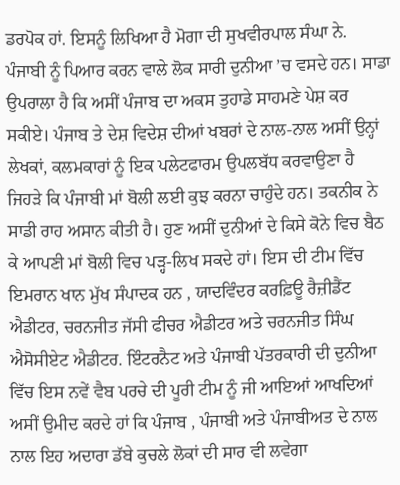ਡਰਪੋਕ ਹਾਂ. ਇਸਨੂੰ ਲਿਖਿਆ ਹੈ ਮੋਗਾ ਦੀ ਸੁਖਵੀਰਪਾਲ ਸੰਘਾ ਨੇ.
ਪੰਜਾਬੀ ਨੂੰ ਪਿਆਰ ਕਰਨ ਵਾਲੇ ਲੋਕ ਸਾਰੀ ਦੁਨੀਆ ’ਚ ਵਸਦੇ ਹਨ। ਸਾਡਾ ਉਪਰਾਲਾ ਹੈ ਕਿ ਅਸੀਂ ਪੰਜਾਬ ਦਾ ਅਕਸ ਤੁਹਾਡੇ ਸਾਹਮਣੇ ਪੇਸ਼ ਕਰ ਸਕੀਏ। ਪੰਜਾਬ ਤੇ ਦੇਸ਼ ਵਿਦੇਸ਼ ਦੀਆਂ ਖਬਰਾਂ ਦੇ ਨਾਲ-ਨਾਲ ਅਸੀਂ ਉਨ੍ਹਾਂ ਲੇਖਕਾਂ, ਕਲਮਕਾਰਾਂ ਨੂੰ ਇਕ ਪਲੇਟਫਾਰਮ ਉਪਲਬੱਧ ਕਰਵਾਉਣਾ ਹੈ ਜਿਹੜੇ ਕਿ ਪੰਜਾਬੀ ਮਾਂ ਬੋਲੀ ਲਈ ਕੁਝ ਕਰਨਾ ਚਾਹੁੰਦੇ ਹਨ। ਤਕਨੀਕ ਨੇ ਸਾਡੀ ਰਾਹ ਅਸਾਨ ਕੀਤੀ ਹੈ। ਹੁਣ ਅਸੀਂ ਦੁਨੀਆਂ ਦੇ ਕਿਸੇ ਕੋਨੇ ਵਿਚ ਬੈਠ ਕੇ ਆਪਣੀ ਮਾਂ ਬੋਲੀ ਵਿਚ ਪੜ੍ਹ-ਲਿਖ ਸਕਦੇ ਹਾਂ। ਇਸ ਦੀ ਟੀਮ ਵਿੱਚ ਇਮਰਾਨ ਖਾਨ ਮੁੱਖ ਸੰਪਾਦਕ ਹਨ , ਯਾਦਵਿੰਦਰ ਕਰਫ਼ਿਊ ਰੈਜ਼ੀਡੈਂਟ ਐਡੀਟਰ, ਚਰਨਜੀਤ ਜੱਸੀ ਫੀਚਰ ਐਡੀਟਰ ਅਤੇ ਚਰਨਜੀਤ ਸਿੰਘ ਐਸੋਸੀਏਟ ਐਡੀਟਰ. ਇੰਟਰਨੈਟ ਅਤੇ ਪੰਜਾਬੀ ਪੱਤਰਕਾਰੀ ਦੀ ਦੁਨੀਆ ਵਿੱਚ ਇਸ ਨਵੇਂ ਵੈਬ ਪਰਚੇ ਦੀ ਪੂਰੀ ਟੀਮ ਨੂੰ ਜੀ ਆਇਆਂ ਆਖਦਿਆਂ ਅਸੀਂ ਉਮੀਦ ਕਰਦੇ ਹਾਂ ਕਿ ਪੰਜਾਬ , ਪੰਜਾਬੀ ਅਤੇ ਪੰਜਾਬੀਅਤ ਦੇ ਨਾਲ ਨਾਲ ਇਹ ਅਦਾਰਾ ਡੱਬੇ ਕੁਚਲੇ ਲੋਕਾਂ ਦੀ ਸਾਰ ਵੀ ਲਵੇਗਾ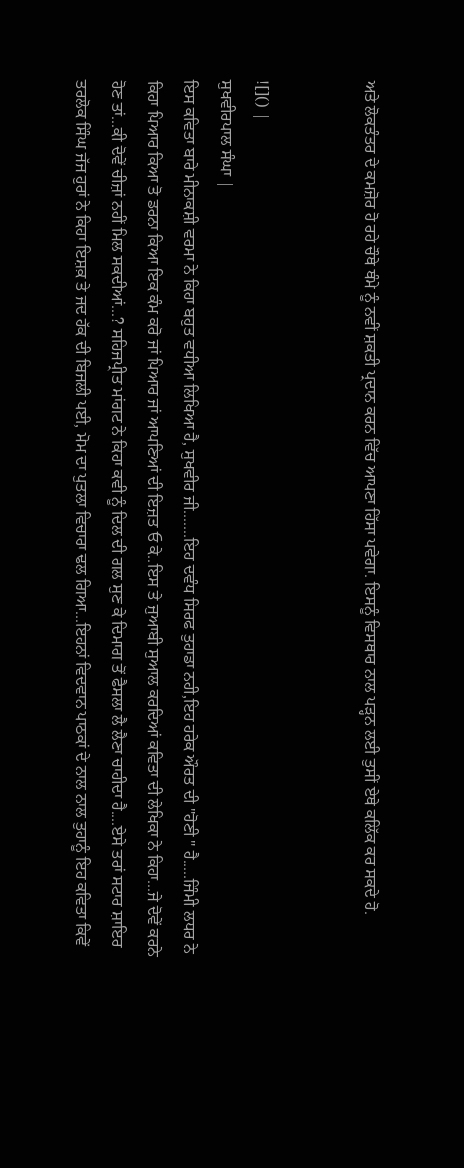ਅਤੇ ਲੋਕਤੰਤਰ ਦੇ ਕਮਜ਼ੋਰ ਹੋ ਰਹੇ ਚੌਥੇ ਥੰਮੇ ਨੂੰ ਨਵੀਂ ਸ਼ਕਤੀ ਪ੍ਰਦਾਨ ਕਰਨ ਵਿੱਚ ਆਪਣਾ ਹਿੱਸਾ ਪਵੇਗਾ. ਇਸਨੂੰ ਵਿਸਥਾਰ ਨਾਲ ਪੜ੍ਹਨ ਲਈ ਤੁਸੀਂ ਏਥੇ ਕਲਿੱਕ ਕਰ ਸਕਦੇ ਹੋ.


![]() |
ਸੁਖਵੀਰਪਾਲ ਸੰਘਾ |
ਇਸ ਕਵਿਤਾ ਬਾਰੇ ਮੀਨਾਕਸ਼ੀ ਵਰਮਾ ਨੇ ਕਿਹਾ ਬਹੁਤ ਵਧੀਆ ਲਿਖਿਆ ਹੈ, ਸੁਖਵੀਰ ਜੀ.......ਇਹ ਦਵੰਧ ਸਿਰਫ ਤੁਹਾਡਾ ਨਹੀ,ਇਹ ਹਰੇਕ ਔਰਤ ਦੀ "ਹੋਣੀ " ਹੈ.....ਜਿੰਮੀ ਲਧਰ ਨੇ ਕਿਹਾ ਪਿਆਰ ਕਿਆ ਤੋ ਡਰਨਾ ਕਿਆ ਇਕ ਕੰਮ ਕਰੋ ਜਾਂ ਪਿਆਰ ਜਾਂ ਆਪਣਿਆਂ ਦੀ ਇਜ਼ਤ ਓ ਕੇ..ਇਸ ਤੇ ਜੁਆਬੀ ਸੁਆਲ ਕਰਦਿਆਂ ਕਵਿਤਾ ਦੀ ਲੇਖਿਕਾ ਨੇ ਕਿਹਾ...ਜੇ ਦੋਵੇਂ ਕਰਨੇ ਹੋਣ ਤਾਂ...ਕੀ ਦੋਵੇਂ ਚੀਜ਼ਾਂ ਨਹੀਂ ਮਿਲ ਸਕਦੀਆਂ...? ਸਹਿਜਪ੍ਰੀਤ ਮਾਂਗਟ ਨੇ ਕਿਹਾ ਕਵੀ ਨੂੰ ਦਿਲ ਦੀ ਗਲ ਸੁਣ ਕੇ ਦਿਮਾਗ ਤੋਂ ਫੈਸਲਾ ਲੈ ਲੈਣਾ ਚਾਹੀਦਾ ਹੈ....ਏਸੇ ਤਰਾਂ ਸਟਾਰ ਸ਼ਾਇਰ ਤਰਲੋਕ ਸਿੰਘ ਜੱਜ ਹੁਰਾਂ ਨੇ ਕਿਹਾ ਇਸ਼ਕ਼ ਤੇ ਜਦ ਹੱਕ ਦੀ ਬਿਜਲੀ ਪਈ, ਮੋਮ ਦਾ ਪੁਤਲਾ ਵਿਚਾਰਾ ਢਲ ਗਿਆ...ਇਹਨਾਂ ਵਿਦਵਾਨ ਪਾਠਕਾਂ ਦੇ ਨਾਲ ਨਾਲ ਤੁਹਾਨੂੰ ਇਹ ਕਵਿਤਾ ਕਿਵੇਂ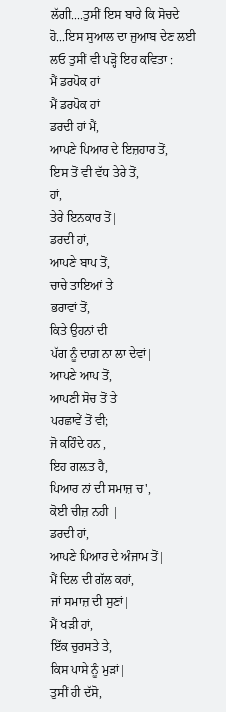ਲੱਗੀ....ਤੁਸੀਂ ਇਸ ਬਾਰੇ ਕਿ ਸੋਚਦੇ ਹੋ...ਇਸ ਸੁਆਲ ਦਾ ਜੁਆਬ ਦੇਣ ਲਈ ਲਓ ਤੁਸੀਂ ਵੀ ਪੜ੍ਹੋ ਇਹ ਕਵਿਤਾ :
ਮੈਂ ਡਰਪੋਕ ਹਾਂ
ਮੈਂ ਡਰਪੋਕ ਹਾਂ
ਡਰਦੀ ਹਾਂ ਮੈਂ,
ਆਪਣੇ ਪਿਆਰ ਦੇ ਇਜ਼ਹਾਰ ਤੋਂ,
ਇਸ ਤੋਂ ਵੀ ਵੱਧ ਤੇਰੇ ਤੋਂ,
ਹਾਂ,
ਤੇਰੇ ਇਨਕਾਰ ਤੋਂ|
ਡਰਦੀ ਹਾਂ,
ਆਪਣੇ ਬਾਪ ਤੋਂ,
ਚਾਚੇ ਤਾਇਆਂ ਤੇ
ਭਰਾਵਾਂ ਤੋਂ,
ਕਿਤੇ ਉਹਨਾਂ ਦੀ
ਪੱਗ ਨੂੰ ਦਾਗ਼ ਨਾ ਲਾ ਦੇਵਾਂ|
ਆਪਣੇ ਆਪ ਤੋਂ,
ਆਪਣੀ ਸੋਚ ਤੋਂ ਤੇ
ਪਰਛਾਵੇਂ ਤੋਂ ਵੀ;
ਜੋ ਕਹਿੰਦੇ ਹਨ ,
ਇਹ ਗਲ਼ਤ ਹੈ,
ਪਿਆਰ ਨਾਂ ਦੀ ਸਮਾਜ਼ ਚ',
ਕੋਈ ਚੀਜ਼ ਨਹੀ |
ਡਰਦੀ ਹਾਂ,
ਆਪਣੇ ਪਿਆਰ ਦੇ ਅੰਜਾਮ ਤੋਂ|
ਮੈਂ ਦਿਲ ਦੀ ਗੱਲ ਕਹਾਂ,
ਜਾਂ ਸਮਾਜ਼ ਦੀ ਸੁਣਾਂ|
ਮੈਂ ਖੜੀ ਹਾਂ,
ਇੱਕ ਚੁਰਸਤੇ ਤੇ,
ਕਿਸ ਪਾਸੇ ਨੂੰ ਮੁੜਾਂ|
ਤੁਸੀਂ ਹੀ ਦੱਸੋ,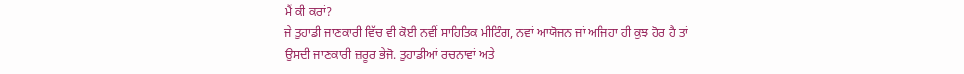ਮੈਂ ਕੀ ਕਰਾਂ?
ਜੇ ਤੁਹਾਡੀ ਜਾਣਕਾਰੀ ਵਿੱਚ ਵੀ ਕੋਈ ਨਵੀਂ ਸਾਹਿਤਿਕ ਮੀਟਿੰਗ, ਨਵਾਂ ਆਯੋਜਨ ਜਾਂ ਅਜਿਹਾ ਹੀ ਕੁਝ ਹੋਰ ਹੈ ਤਾਂ ਉਸਦੀ ਜਾਣਕਾਰੀ ਜ਼ਰੂਰ ਭੇਜੋ. ਤੁਹਾਡੀਆਂ ਰਚਨਾਵਾਂ ਅਤੇ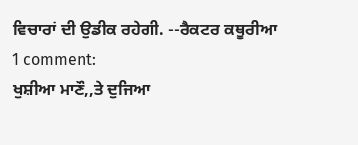ਵਿਚਾਰਾਂ ਦੀ ਉਡੀਕ ਰਹੇਗੀ. --ਰੈਕਟਰ ਕਥੂਰੀਆ
1 comment:
ਖੁਸ਼ੀਆ ਮਾਣੌ,,ਤੇ ਦੁਜਿਆ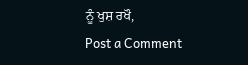ਨੂੰ ਖੁਸ਼ ਰਖੌ,
Post a Comment